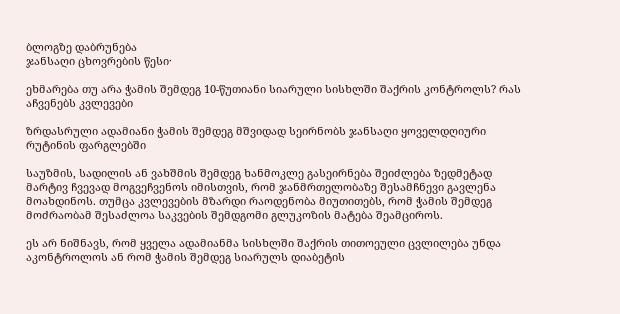ბლოგზე დაბრუნება
ჯანსაღი ცხოვრების წესი·

ეხმარება თუ არა ჭამის შემდეგ 10-წუთიანი სიარული სისხლში შაქრის კონტროლს? რას აჩვენებს კვლევები

ზრდასრული ადამიანი ჭამის შემდეგ მშვიდად სეირნობს ჯანსაღი ყოველდღიური რუტინის ფარგლებში

საუზმის, სადილის ან ვახშმის შემდეგ ხანმოკლე გასეირნება შეიძლება ზედმეტად მარტივ ჩვევად მოგვეჩვენოს იმისთვის, რომ ჯანმრთელობაზე შესამჩნევი გავლენა მოახდინოს. თუმცა კვლევების მზარდი რაოდენობა მიუთითებს, რომ ჭამის შემდეგ მოძრაობამ შესაძლოა საკვების შემდგომი გლუკოზის მატება შეამციროს.

ეს არ ნიშნავს, რომ ყველა ადამიანმა სისხლში შაქრის თითოეული ცვლილება უნდა აკონტროლოს ან რომ ჭამის შემდეგ სიარულს დიაბეტის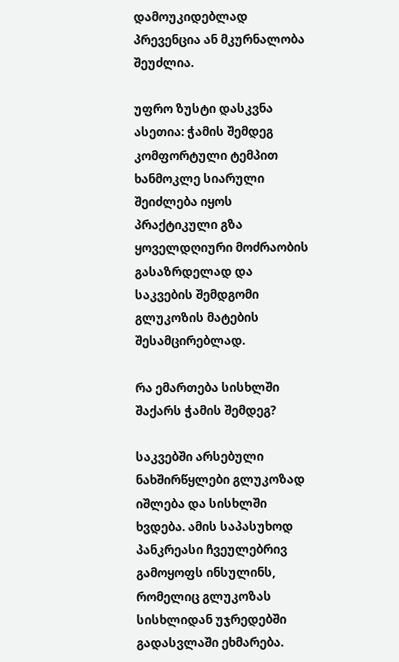დამოუკიდებლად პრევენცია ან მკურნალობა შეუძლია.

უფრო ზუსტი დასკვნა ასეთია: ჭამის შემდეგ კომფორტული ტემპით ხანმოკლე სიარული შეიძლება იყოს პრაქტიკული გზა ყოველდღიური მოძრაობის გასაზრდელად და საკვების შემდგომი გლუკოზის მატების შესამცირებლად.

რა ემართება სისხლში შაქარს ჭამის შემდეგ?

საკვებში არსებული ნახშირწყლები გლუკოზად იშლება და სისხლში ხვდება. ამის საპასუხოდ პანკრეასი ჩვეულებრივ გამოყოფს ინსულინს, რომელიც გლუკოზას სისხლიდან უჯრედებში გადასვლაში ეხმარება.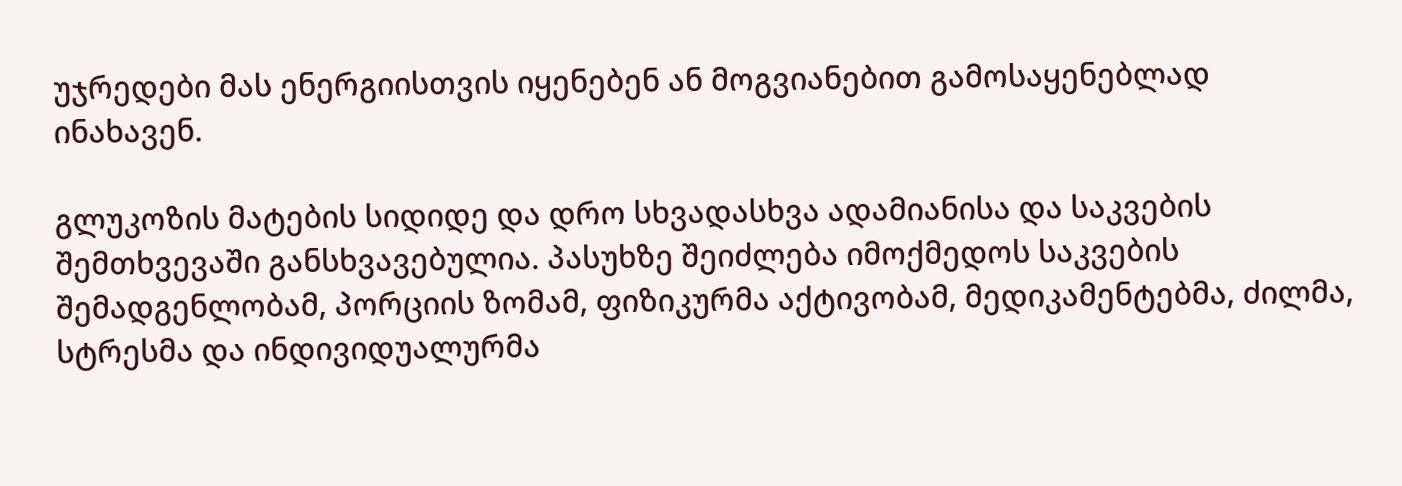უჯრედები მას ენერგიისთვის იყენებენ ან მოგვიანებით გამოსაყენებლად ინახავენ.

გლუკოზის მატების სიდიდე და დრო სხვადასხვა ადამიანისა და საკვების შემთხვევაში განსხვავებულია. პასუხზე შეიძლება იმოქმედოს საკვების შემადგენლობამ, პორციის ზომამ, ფიზიკურმა აქტივობამ, მედიკამენტებმა, ძილმა, სტრესმა და ინდივიდუალურმა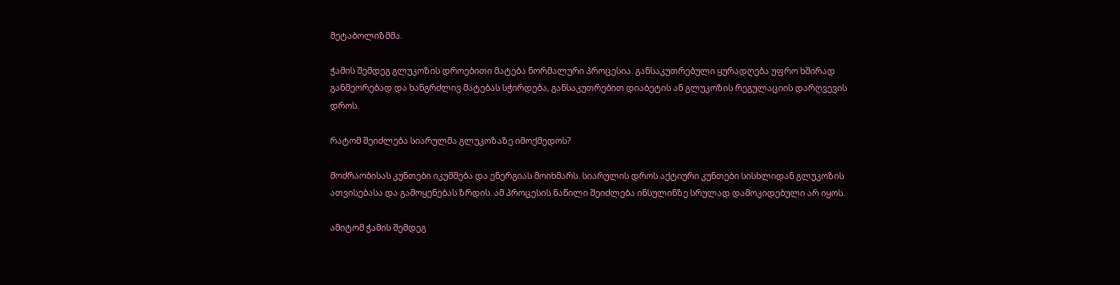მეტაბოლიზმმა.

ჭამის შემდეგ გლუკოზის დროებითი მატება ნორმალური პროცესია. განსაკუთრებული ყურადღება უფრო ხშირად განმეორებად და ხანგრძლივ მატებას სჭირდება, განსაკუთრებით დიაბეტის ან გლუკოზის რეგულაციის დარღვევის დროს.

რატომ შეიძლება სიარულმა გლუკოზაზე იმოქმედოს?

მოძრაობისას კუნთები იკუმშება და ენერგიას მოიხმარს. სიარულის დროს აქტიური კუნთები სისხლიდან გლუკოზის ათვისებასა და გამოყენებას ზრდის. ამ პროცესის ნაწილი შეიძლება ინსულინზე სრულად დამოკიდებული არ იყოს.

ამიტომ ჭამის შემდეგ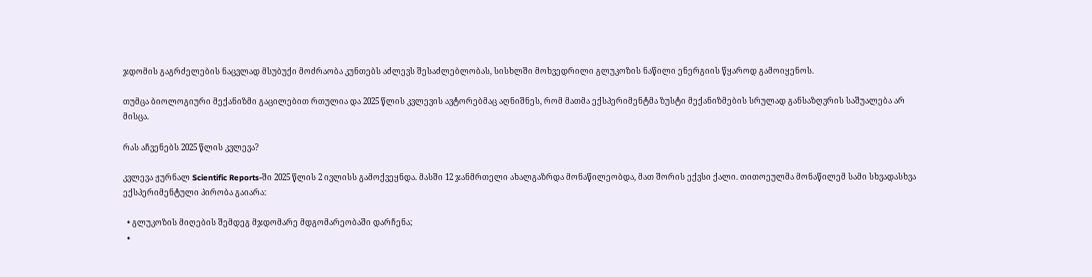ჯდომის გაგრძელების ნაცვლად მსუბუქი მოძრაობა კუნთებს აძლევს შესაძლებლობას, სისხლში მოხვედრილი გლუკოზის ნაწილი ენერგიის წყაროდ გამოიყენოს.

თუმცა ბიოლოგიური მექანიზმი გაცილებით რთულია და 2025 წლის კვლევის ავტორებმაც აღნიშნეს, რომ მათმა ექსპერიმენტმა ზუსტი მექანიზმების სრულად განსაზღვრის საშუალება არ მისცა.

რას აჩვენებს 2025 წლის კვლევა?

კვლევა ჟურნალ Scientific Reports-ში 2025 წლის 2 ივლისს გამოქვეყნდა. მასში 12 ჯანმრთელი ახალგაზრდა მონაწილეობდა, მათ შორის ექვსი ქალი. თითოეულმა მონაწილემ სამი სხვადასხვა ექსპერიმენტული პირობა გაიარა:

  • გლუკოზის მიღების შემდეგ მჯდომარე მდგომარეობაში დარჩენა;
  •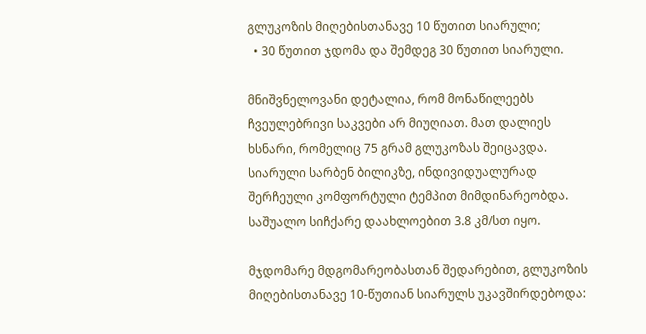გლუკოზის მიღებისთანავე 10 წუთით სიარული;
  • 30 წუთით ჯდომა და შემდეგ 30 წუთით სიარული.

მნიშვნელოვანი დეტალია, რომ მონაწილეებს ჩვეულებრივი საკვები არ მიუღიათ. მათ დალიეს ხსნარი, რომელიც 75 გრამ გლუკოზას შეიცავდა. სიარული სარბენ ბილიკზე, ინდივიდუალურად შერჩეული კომფორტული ტემპით მიმდინარეობდა. საშუალო სიჩქარე დაახლოებით 3.8 კმ/სთ იყო.

მჯდომარე მდგომარეობასთან შედარებით, გლუკოზის მიღებისთანავე 10-წუთიან სიარულს უკავშირდებოდა: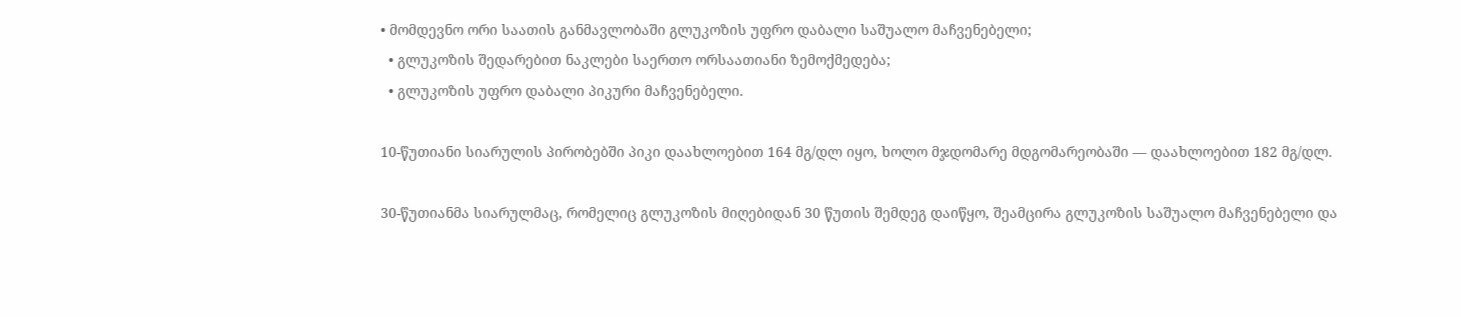• მომდევნო ორი საათის განმავლობაში გლუკოზის უფრო დაბალი საშუალო მაჩვენებელი;
  • გლუკოზის შედარებით ნაკლები საერთო ორსაათიანი ზემოქმედება;
  • გლუკოზის უფრო დაბალი პიკური მაჩვენებელი.

10-წუთიანი სიარულის პირობებში პიკი დაახლოებით 164 მგ/დლ იყო, ხოლო მჯდომარე მდგომარეობაში — დაახლოებით 182 მგ/დლ.

30-წუთიანმა სიარულმაც, რომელიც გლუკოზის მიღებიდან 30 წუთის შემდეგ დაიწყო, შეამცირა გლუკოზის საშუალო მაჩვენებელი და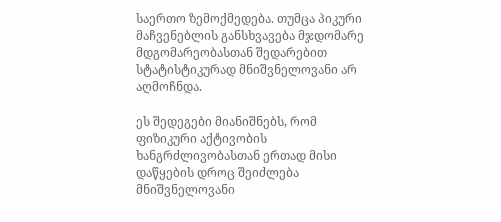საერთო ზემოქმედება. თუმცა პიკური მაჩვენებლის განსხვავება მჯდომარე მდგომარეობასთან შედარებით სტატისტიკურად მნიშვნელოვანი არ აღმოჩნდა.

ეს შედეგები მიანიშნებს, რომ ფიზიკური აქტივობის ხანგრძლივობასთან ერთად მისი დაწყების დროც შეიძლება მნიშვნელოვანი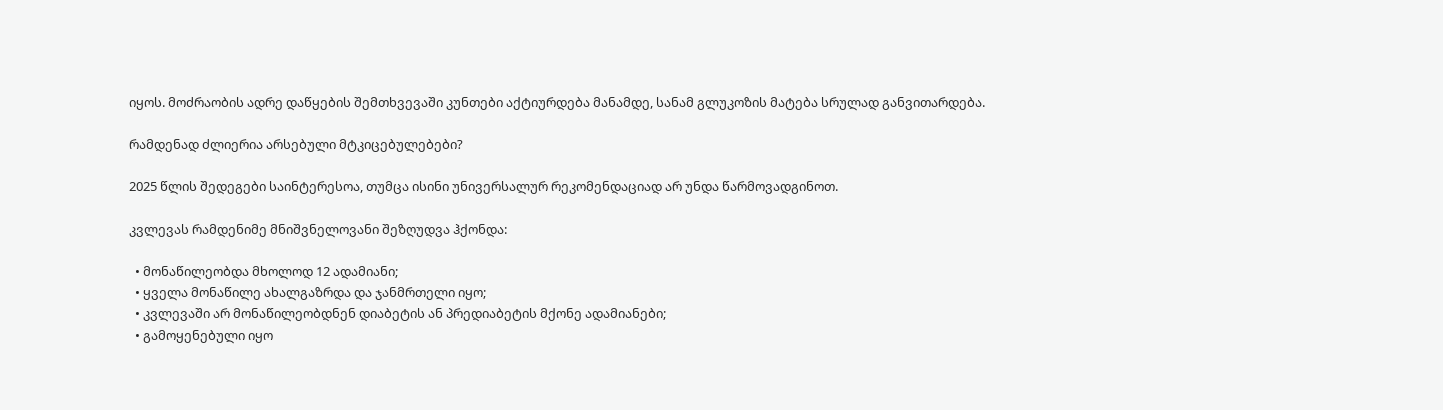იყოს. მოძრაობის ადრე დაწყების შემთხვევაში კუნთები აქტიურდება მანამდე, სანამ გლუკოზის მატება სრულად განვითარდება.

რამდენად ძლიერია არსებული მტკიცებულებები?

2025 წლის შედეგები საინტერესოა, თუმცა ისინი უნივერსალურ რეკომენდაციად არ უნდა წარმოვადგინოთ.

კვლევას რამდენიმე მნიშვნელოვანი შეზღუდვა ჰქონდა:

  • მონაწილეობდა მხოლოდ 12 ადამიანი;
  • ყველა მონაწილე ახალგაზრდა და ჯანმრთელი იყო;
  • კვლევაში არ მონაწილეობდნენ დიაბეტის ან პრედიაბეტის მქონე ადამიანები;
  • გამოყენებული იყო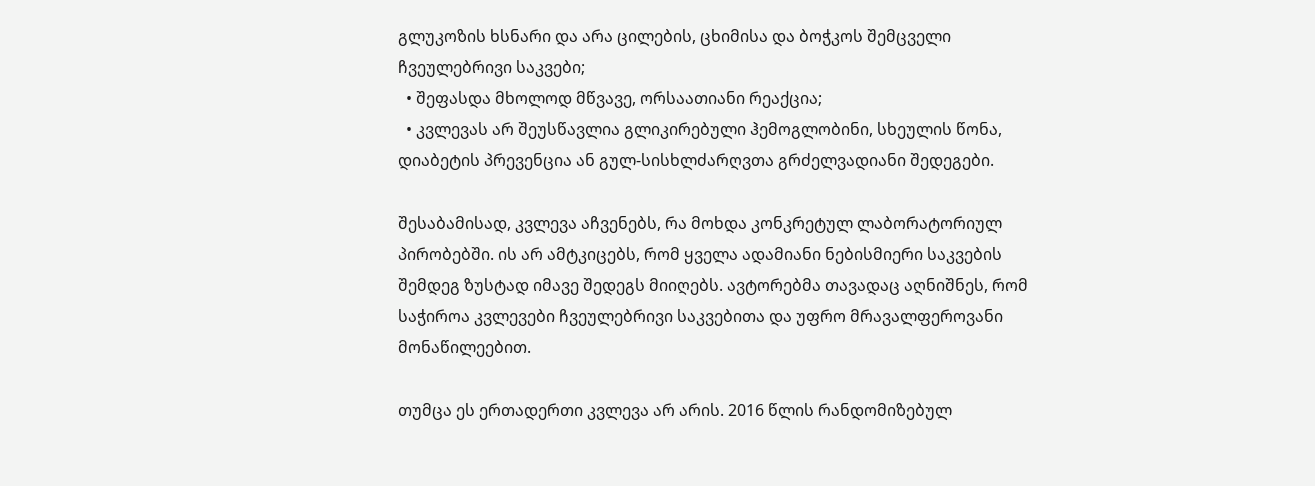გლუკოზის ხსნარი და არა ცილების, ცხიმისა და ბოჭკოს შემცველი ჩვეულებრივი საკვები;
  • შეფასდა მხოლოდ მწვავე, ორსაათიანი რეაქცია;
  • კვლევას არ შეუსწავლია გლიკირებული ჰემოგლობინი, სხეულის წონა, დიაბეტის პრევენცია ან გულ-სისხლძარღვთა გრძელვადიანი შედეგები.

შესაბამისად, კვლევა აჩვენებს, რა მოხდა კონკრეტულ ლაბორატორიულ პირობებში. ის არ ამტკიცებს, რომ ყველა ადამიანი ნებისმიერი საკვების შემდეგ ზუსტად იმავე შედეგს მიიღებს. ავტორებმა თავადაც აღნიშნეს, რომ საჭიროა კვლევები ჩვეულებრივი საკვებითა და უფრო მრავალფეროვანი მონაწილეებით.

თუმცა ეს ერთადერთი კვლევა არ არის. 2016 წლის რანდომიზებულ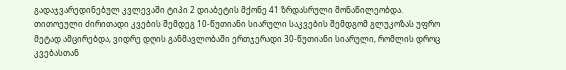გადაჯვარედინებულ კვლევაში ტიპი 2 დიაბეტის მქონე 41 ზრდასრული მონაწილეობდა. თითოეული ძირითადი კვების შემდეგ 10-წუთიანი სიარული საკვების შემდგომ გლუკოზას უფრო მეტად ამცირებდა, ვიდრე დღის განმავლობაში ერთჯერადი 30-წუთიანი სიარული, რომლის დროც კვებასთან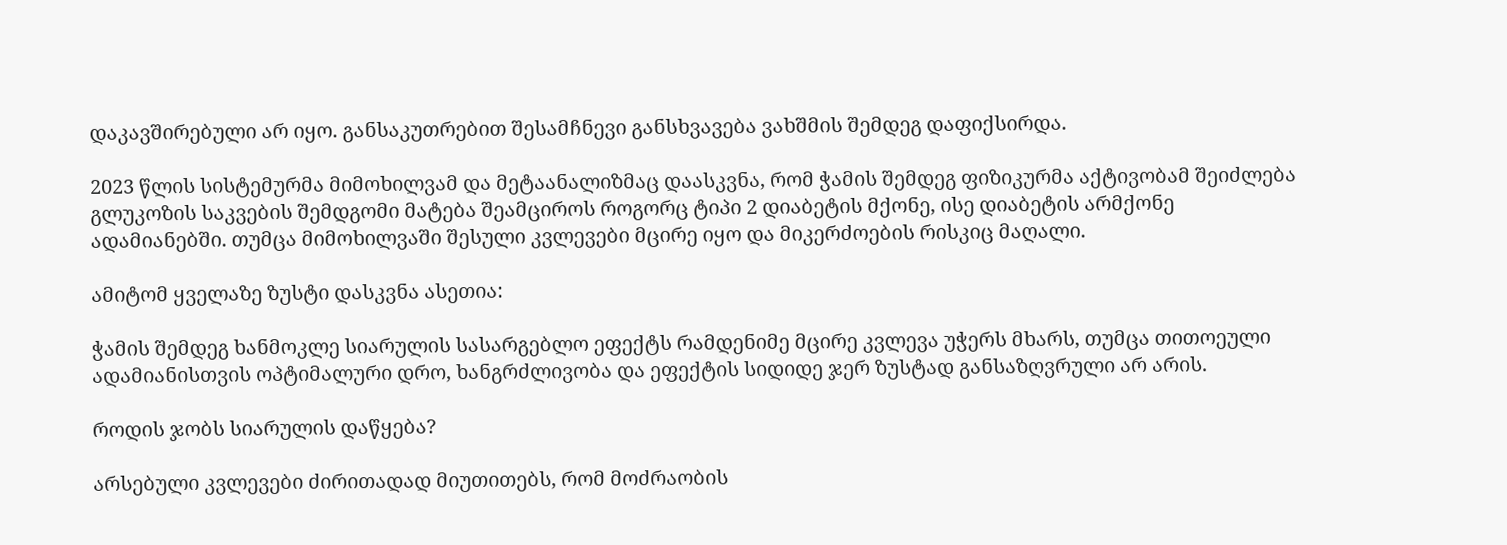დაკავშირებული არ იყო. განსაკუთრებით შესამჩნევი განსხვავება ვახშმის შემდეგ დაფიქსირდა.

2023 წლის სისტემურმა მიმოხილვამ და მეტაანალიზმაც დაასკვნა, რომ ჭამის შემდეგ ფიზიკურმა აქტივობამ შეიძლება გლუკოზის საკვების შემდგომი მატება შეამციროს როგორც ტიპი 2 დიაბეტის მქონე, ისე დიაბეტის არმქონე ადამიანებში. თუმცა მიმოხილვაში შესული კვლევები მცირე იყო და მიკერძოების რისკიც მაღალი.

ამიტომ ყველაზე ზუსტი დასკვნა ასეთია:

ჭამის შემდეგ ხანმოკლე სიარულის სასარგებლო ეფექტს რამდენიმე მცირე კვლევა უჭერს მხარს, თუმცა თითოეული ადამიანისთვის ოპტიმალური დრო, ხანგრძლივობა და ეფექტის სიდიდე ჯერ ზუსტად განსაზღვრული არ არის.

როდის ჯობს სიარულის დაწყება?

არსებული კვლევები ძირითადად მიუთითებს, რომ მოძრაობის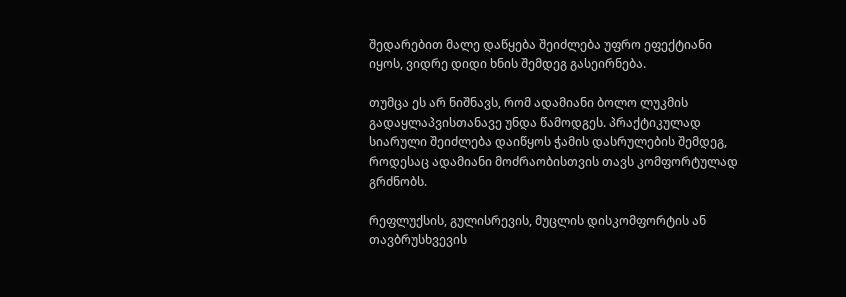შედარებით მალე დაწყება შეიძლება უფრო ეფექტიანი იყოს, ვიდრე დიდი ხნის შემდეგ გასეირნება.

თუმცა ეს არ ნიშნავს, რომ ადამიანი ბოლო ლუკმის გადაყლაპვისთანავე უნდა წამოდგეს. პრაქტიკულად სიარული შეიძლება დაიწყოს ჭამის დასრულების შემდეგ, როდესაც ადამიანი მოძრაობისთვის თავს კომფორტულად გრძნობს.

რეფლუქსის, გულისრევის, მუცლის დისკომფორტის ან თავბრუსხვევის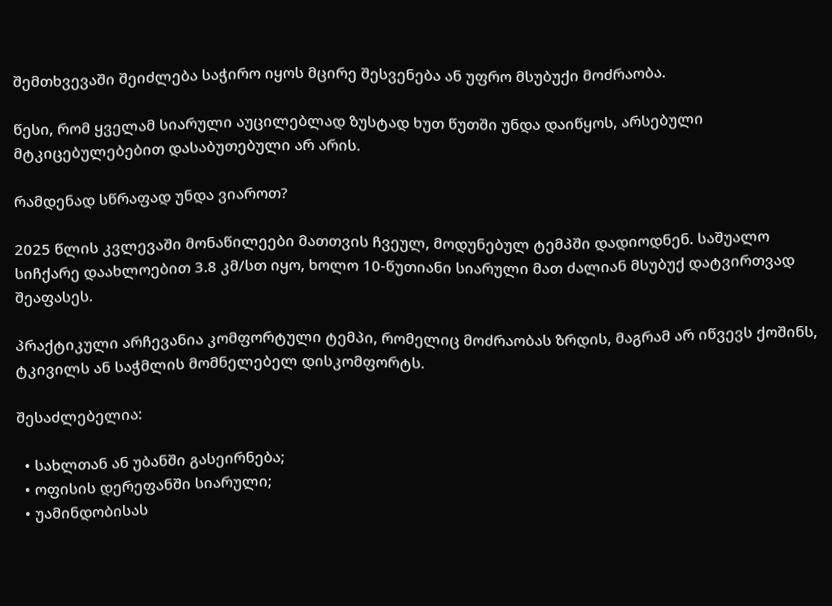შემთხვევაში შეიძლება საჭირო იყოს მცირე შესვენება ან უფრო მსუბუქი მოძრაობა.

წესი, რომ ყველამ სიარული აუცილებლად ზუსტად ხუთ წუთში უნდა დაიწყოს, არსებული მტკიცებულებებით დასაბუთებული არ არის.

რამდენად სწრაფად უნდა ვიაროთ?

2025 წლის კვლევაში მონაწილეები მათთვის ჩვეულ, მოდუნებულ ტემპში დადიოდნენ. საშუალო სიჩქარე დაახლოებით 3.8 კმ/სთ იყო, ხოლო 10-წუთიანი სიარული მათ ძალიან მსუბუქ დატვირთვად შეაფასეს.

პრაქტიკული არჩევანია კომფორტული ტემპი, რომელიც მოძრაობას ზრდის, მაგრამ არ იწვევს ქოშინს, ტკივილს ან საჭმლის მომნელებელ დისკომფორტს.

შესაძლებელია:

  • სახლთან ან უბანში გასეირნება;
  • ოფისის დერეფანში სიარული;
  • უამინდობისას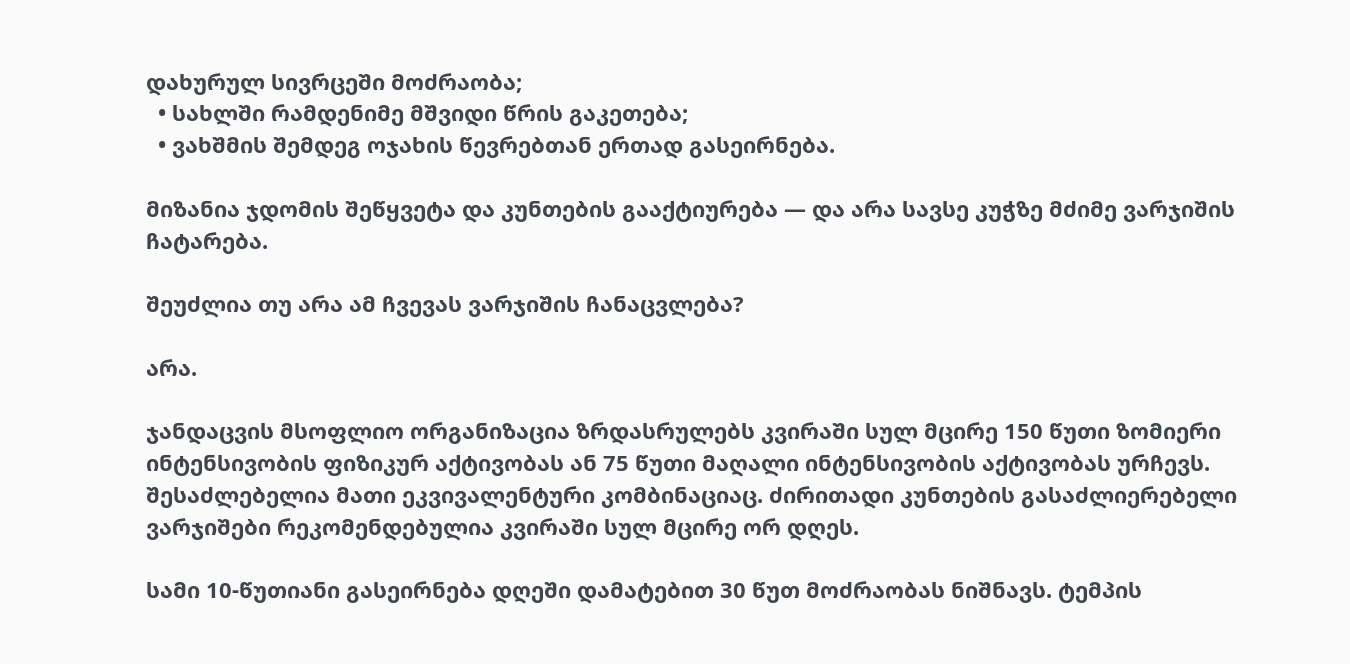დახურულ სივრცეში მოძრაობა;
  • სახლში რამდენიმე მშვიდი წრის გაკეთება;
  • ვახშმის შემდეგ ოჯახის წევრებთან ერთად გასეირნება.

მიზანია ჯდომის შეწყვეტა და კუნთების გააქტიურება — და არა სავსე კუჭზე მძიმე ვარჯიშის ჩატარება.

შეუძლია თუ არა ამ ჩვევას ვარჯიშის ჩანაცვლება?

არა.

ჯანდაცვის მსოფლიო ორგანიზაცია ზრდასრულებს კვირაში სულ მცირე 150 წუთი ზომიერი ინტენსივობის ფიზიკურ აქტივობას ან 75 წუთი მაღალი ინტენსივობის აქტივობას ურჩევს. შესაძლებელია მათი ეკვივალენტური კომბინაციაც. ძირითადი კუნთების გასაძლიერებელი ვარჯიშები რეკომენდებულია კვირაში სულ მცირე ორ დღეს.

სამი 10-წუთიანი გასეირნება დღეში დამატებით 30 წუთ მოძრაობას ნიშნავს. ტემპის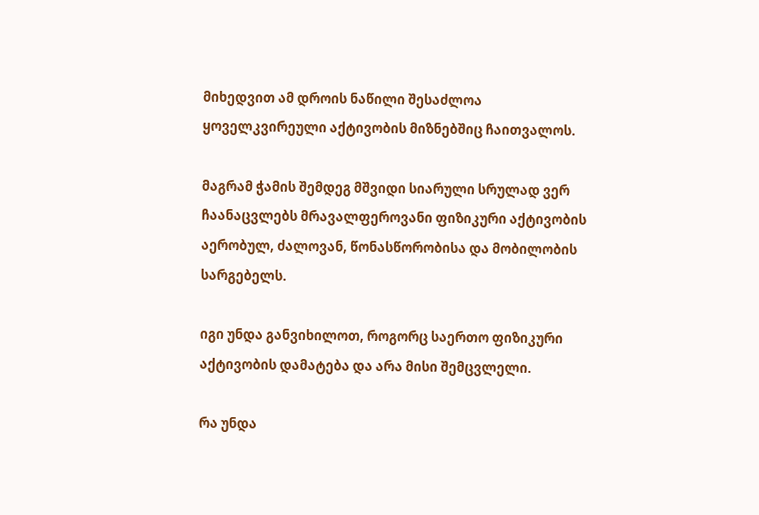მიხედვით ამ დროის ნაწილი შესაძლოა ყოველკვირეული აქტივობის მიზნებშიც ჩაითვალოს.

მაგრამ ჭამის შემდეგ მშვიდი სიარული სრულად ვერ ჩაანაცვლებს მრავალფეროვანი ფიზიკური აქტივობის აერობულ, ძალოვან, წონასწორობისა და მობილობის სარგებელს.

იგი უნდა განვიხილოთ, როგორც საერთო ფიზიკური აქტივობის დამატება და არა მისი შემცვლელი.

რა უნდა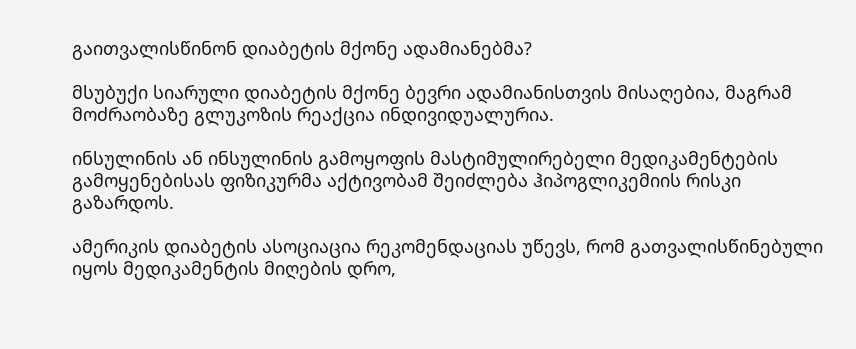გაითვალისწინონ დიაბეტის მქონე ადამიანებმა?

მსუბუქი სიარული დიაბეტის მქონე ბევრი ადამიანისთვის მისაღებია, მაგრამ მოძრაობაზე გლუკოზის რეაქცია ინდივიდუალურია.

ინსულინის ან ინსულინის გამოყოფის მასტიმულირებელი მედიკამენტების გამოყენებისას ფიზიკურმა აქტივობამ შეიძლება ჰიპოგლიკემიის რისკი გაზარდოს.

ამერიკის დიაბეტის ასოციაცია რეკომენდაციას უწევს, რომ გათვალისწინებული იყოს მედიკამენტის მიღების დრო,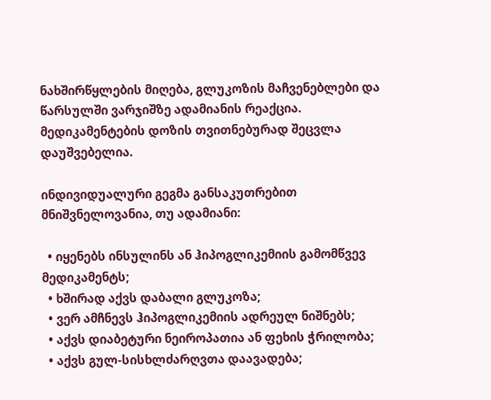ნახშირწყლების მიღება, გლუკოზის მაჩვენებლები და წარსულში ვარჯიშზე ადამიანის რეაქცია. მედიკამენტების დოზის თვითნებურად შეცვლა დაუშვებელია.

ინდივიდუალური გეგმა განსაკუთრებით მნიშვნელოვანია, თუ ადამიანი:

  • იყენებს ინსულინს ან ჰიპოგლიკემიის გამომწვევ მედიკამენტს;
  • ხშირად აქვს დაბალი გლუკოზა;
  • ვერ ამჩნევს ჰიპოგლიკემიის ადრეულ ნიშნებს;
  • აქვს დიაბეტური ნეიროპათია ან ფეხის ჭრილობა;
  • აქვს გულ-სისხლძარღვთა დაავადება;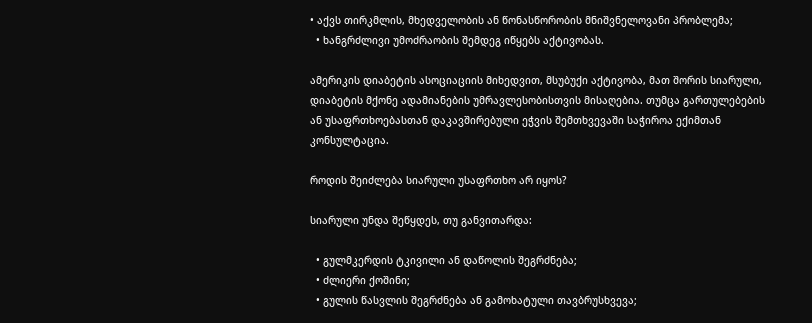• აქვს თირკმლის, მხედველობის ან წონასწორობის მნიშვნელოვანი პრობლემა;
  • ხანგრძლივი უმოძრაობის შემდეგ იწყებს აქტივობას.

ამერიკის დიაბეტის ასოციაციის მიხედვით, მსუბუქი აქტივობა, მათ შორის სიარული, დიაბეტის მქონე ადამიანების უმრავლესობისთვის მისაღებია. თუმცა გართულებების ან უსაფრთხოებასთან დაკავშირებული ეჭვის შემთხვევაში საჭიროა ექიმთან კონსულტაცია.

როდის შეიძლება სიარული უსაფრთხო არ იყოს?

სიარული უნდა შეწყდეს, თუ განვითარდა:

  • გულმკერდის ტკივილი ან დაწოლის შეგრძნება;
  • ძლიერი ქოშინი;
  • გულის წასვლის შეგრძნება ან გამოხატული თავბრუსხვევა;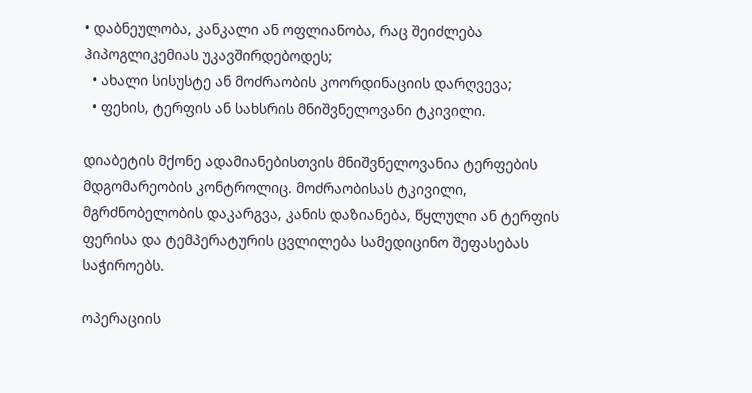• დაბნეულობა, კანკალი ან ოფლიანობა, რაც შეიძლება ჰიპოგლიკემიას უკავშირდებოდეს;
  • ახალი სისუსტე ან მოძრაობის კოორდინაციის დარღვევა;
  • ფეხის, ტერფის ან სახსრის მნიშვნელოვანი ტკივილი.

დიაბეტის მქონე ადამიანებისთვის მნიშვნელოვანია ტერფების მდგომარეობის კონტროლიც. მოძრაობისას ტკივილი, მგრძნობელობის დაკარგვა, კანის დაზიანება, წყლული ან ტერფის ფერისა და ტემპერატურის ცვლილება სამედიცინო შეფასებას საჭიროებს.

ოპერაციის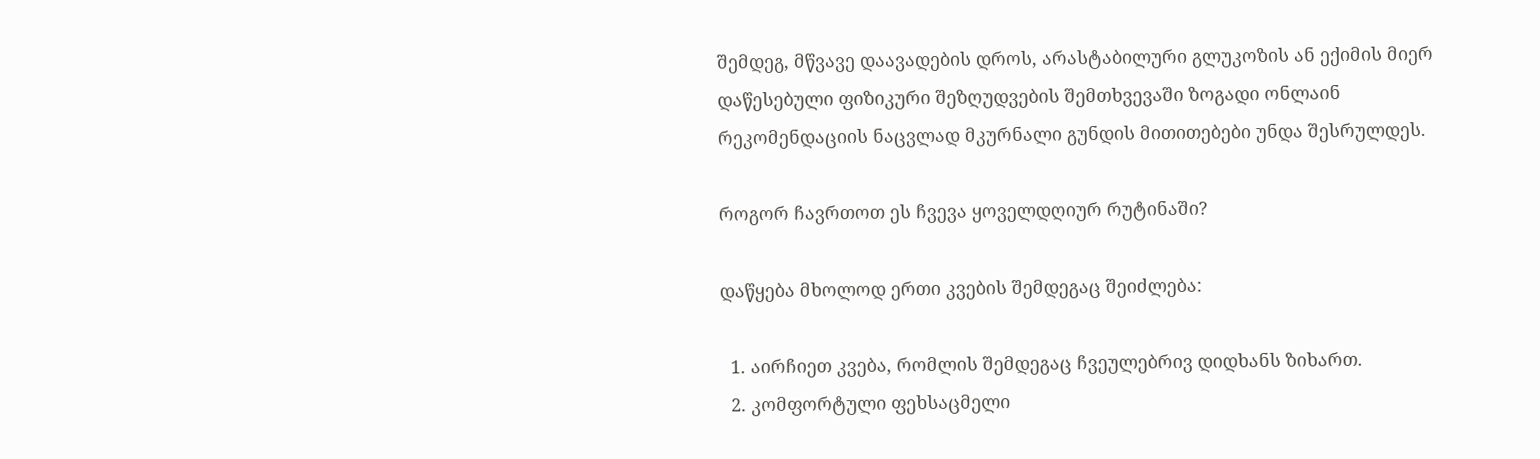შემდეგ, მწვავე დაავადების დროს, არასტაბილური გლუკოზის ან ექიმის მიერ დაწესებული ფიზიკური შეზღუდვების შემთხვევაში ზოგადი ონლაინ რეკომენდაციის ნაცვლად მკურნალი გუნდის მითითებები უნდა შესრულდეს.

როგორ ჩავრთოთ ეს ჩვევა ყოველდღიურ რუტინაში?

დაწყება მხოლოდ ერთი კვების შემდეგაც შეიძლება:

  1. აირჩიეთ კვება, რომლის შემდეგაც ჩვეულებრივ დიდხანს ზიხართ.
  2. კომფორტული ფეხსაცმელი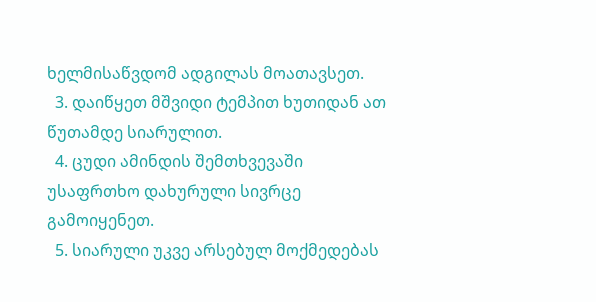ხელმისაწვდომ ადგილას მოათავსეთ.
  3. დაიწყეთ მშვიდი ტემპით ხუთიდან ათ წუთამდე სიარულით.
  4. ცუდი ამინდის შემთხვევაში უსაფრთხო დახურული სივრცე გამოიყენეთ.
  5. სიარული უკვე არსებულ მოქმედებას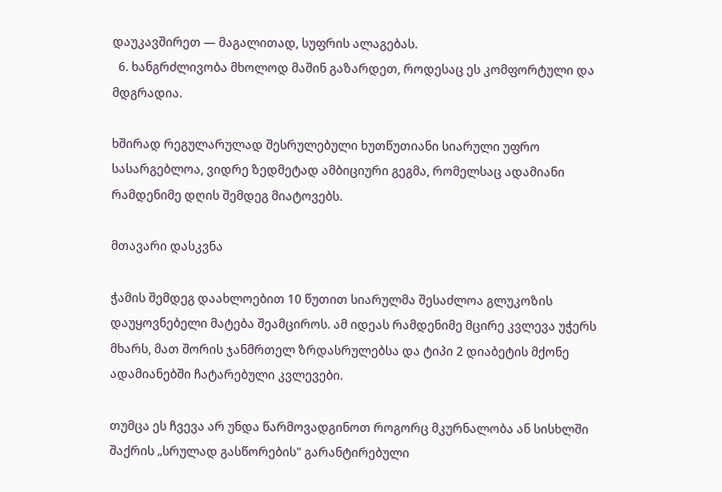დაუკავშირეთ — მაგალითად, სუფრის ალაგებას.
  6. ხანგრძლივობა მხოლოდ მაშინ გაზარდეთ, როდესაც ეს კომფორტული და მდგრადია.

ხშირად რეგულარულად შესრულებული ხუთწუთიანი სიარული უფრო სასარგებლოა, ვიდრე ზედმეტად ამბიციური გეგმა, რომელსაც ადამიანი რამდენიმე დღის შემდეგ მიატოვებს.

მთავარი დასკვნა

ჭამის შემდეგ დაახლოებით 10 წუთით სიარულმა შესაძლოა გლუკოზის დაუყოვნებელი მატება შეამციროს. ამ იდეას რამდენიმე მცირე კვლევა უჭერს მხარს, მათ შორის ჯანმრთელ ზრდასრულებსა და ტიპი 2 დიაბეტის მქონე ადამიანებში ჩატარებული კვლევები.

თუმცა ეს ჩვევა არ უნდა წარმოვადგინოთ როგორც მკურნალობა ან სისხლში შაქრის „სრულად გასწორების" გარანტირებული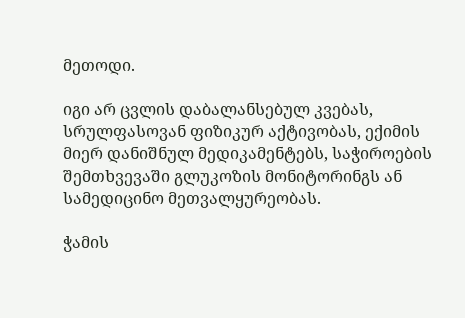მეთოდი.

იგი არ ცვლის დაბალანსებულ კვებას, სრულფასოვან ფიზიკურ აქტივობას, ექიმის მიერ დანიშნულ მედიკამენტებს, საჭიროების შემთხვევაში გლუკოზის მონიტორინგს ან სამედიცინო მეთვალყურეობას.

ჭამის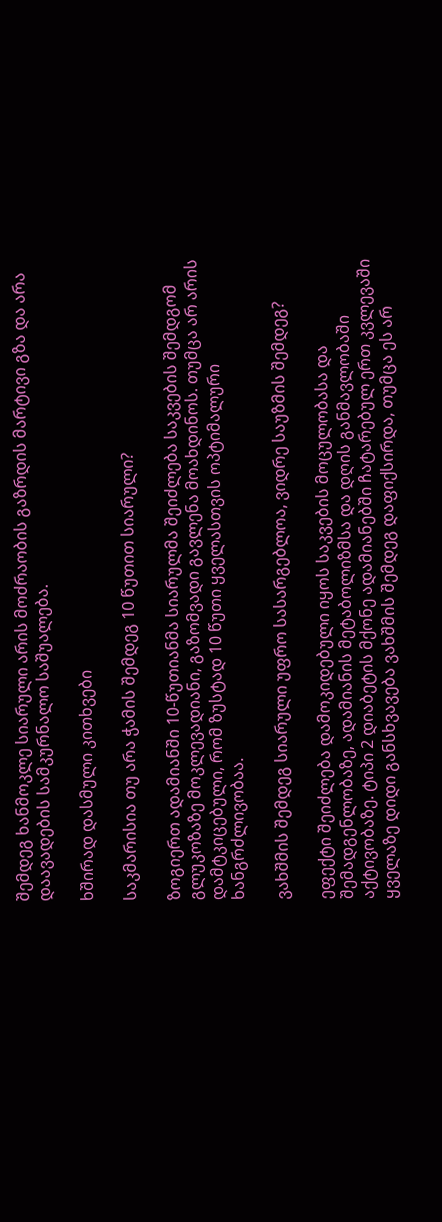შემდეგ ხანმოკლე სიარული არის მოძრაობის გაზრდის მარტივი გზა და არა დაავადების სამკურნალო საშუალება.

ხშირად დასმული კითხვები

საკმარისია თუ არა ჭამის შემდეგ 10 წუთით სიარული?

ზოგიერთ ადამიანში 10-წუთიანმა სიარულმა შეიძლება საკვების შემდგომ გლუკოზაზე მოკლევადიანი, გაზომვადი გავლენა მოახდინოს. თუმცა არ არის დამტკიცებული, რომ ზუსტად 10 წუთი ყველასთვის ოპტიმალური ხანგრძლივობაა.

ვახშმის შემდეგ სიარული უფრო სასარგებლოა, ვიდრე საუზმის შემდეგ?

ეფექტი შეიძლება დამოკიდებული იყოს საკვების მოცულობასა და შემადგენლობაზე, ადამიანის მეტაბოლიზმსა და დღის განმავლობაში აქტივობაზე. ტიპი 2 დიაბეტის მქონე ადამიანებში ჩატარებულ ერთ კვლევაში ყველაზე დიდი განსხვავება ვახშმის შემდეგ დაფიქსირდა, თუმცა ეს არ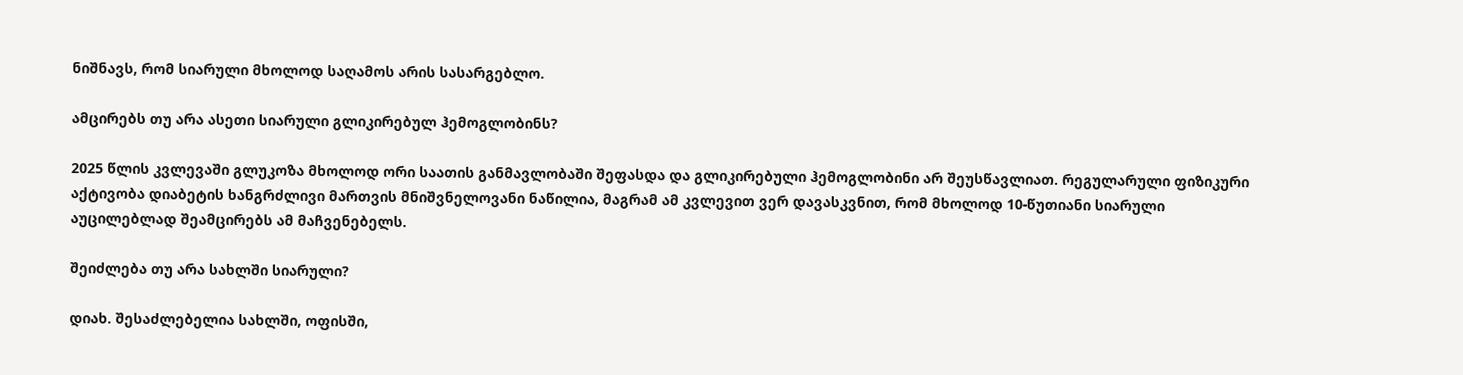ნიშნავს, რომ სიარული მხოლოდ საღამოს არის სასარგებლო.

ამცირებს თუ არა ასეთი სიარული გლიკირებულ ჰემოგლობინს?

2025 წლის კვლევაში გლუკოზა მხოლოდ ორი საათის განმავლობაში შეფასდა და გლიკირებული ჰემოგლობინი არ შეუსწავლიათ. რეგულარული ფიზიკური აქტივობა დიაბეტის ხანგრძლივი მართვის მნიშვნელოვანი ნაწილია, მაგრამ ამ კვლევით ვერ დავასკვნით, რომ მხოლოდ 10-წუთიანი სიარული აუცილებლად შეამცირებს ამ მაჩვენებელს.

შეიძლება თუ არა სახლში სიარული?

დიახ. შესაძლებელია სახლში, ოფისში,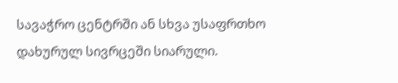სავაჭრო ცენტრში ან სხვა უსაფრთხო დახურულ სივრცეში სიარული.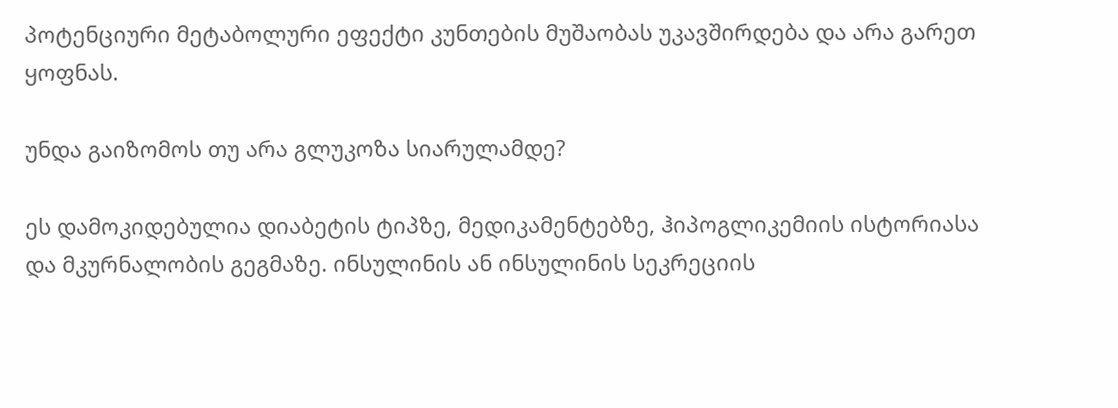პოტენციური მეტაბოლური ეფექტი კუნთების მუშაობას უკავშირდება და არა გარეთ ყოფნას.

უნდა გაიზომოს თუ არა გლუკოზა სიარულამდე?

ეს დამოკიდებულია დიაბეტის ტიპზე, მედიკამენტებზე, ჰიპოგლიკემიის ისტორიასა და მკურნალობის გეგმაზე. ინსულინის ან ინსულინის სეკრეციის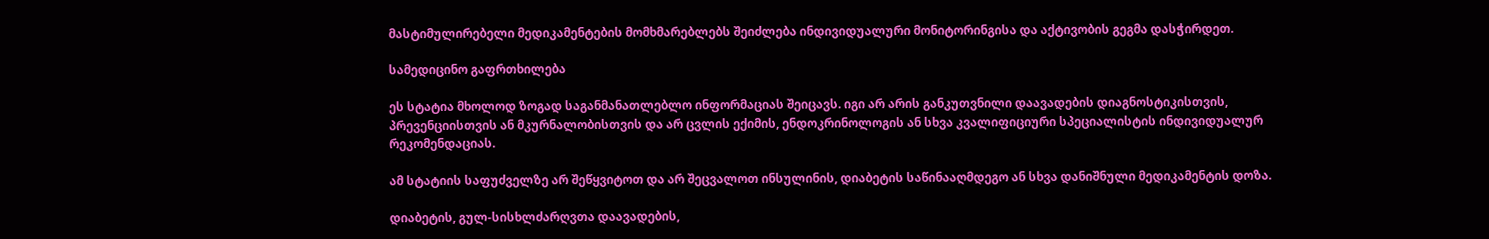მასტიმულირებელი მედიკამენტების მომხმარებლებს შეიძლება ინდივიდუალური მონიტორინგისა და აქტივობის გეგმა დასჭირდეთ.

სამედიცინო გაფრთხილება

ეს სტატია მხოლოდ ზოგად საგანმანათლებლო ინფორმაციას შეიცავს. იგი არ არის განკუთვნილი დაავადების დიაგნოსტიკისთვის, პრევენციისთვის ან მკურნალობისთვის და არ ცვლის ექიმის, ენდოკრინოლოგის ან სხვა კვალიფიციური სპეციალისტის ინდივიდუალურ რეკომენდაციას.

ამ სტატიის საფუძველზე არ შეწყვიტოთ და არ შეცვალოთ ინსულინის, დიაბეტის საწინააღმდეგო ან სხვა დანიშნული მედიკამენტის დოზა.

დიაბეტის, გულ-სისხლძარღვთა დაავადების,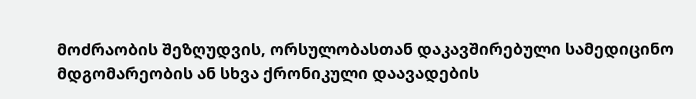მოძრაობის შეზღუდვის, ორსულობასთან დაკავშირებული სამედიცინო მდგომარეობის ან სხვა ქრონიკული დაავადების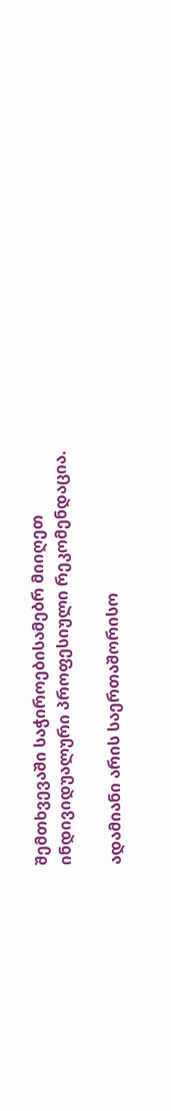შემთხვევაში საჭიროებისამებრ მიიღეთ ინდივიდუალური პროფესიული რეკომენდაცია.

ადამიანი არის საერთაშორისო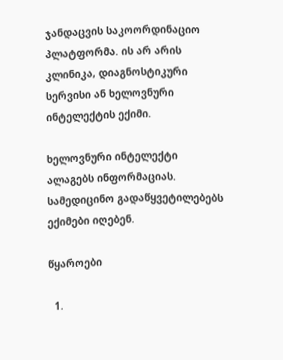ჯანდაცვის საკოორდინაციო პლატფორმა. ის არ არის კლინიკა, დიაგნოსტიკური სერვისი ან ხელოვნური ინტელექტის ექიმი.

ხელოვნური ინტელექტი ალაგებს ინფორმაციას. სამედიცინო გადაწყვეტილებებს ექიმები იღებენ.

წყაროები

  1.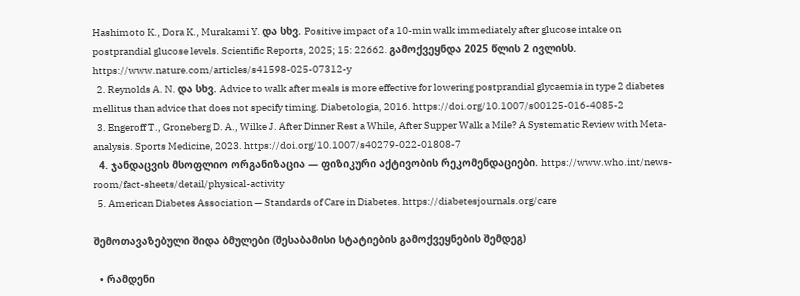Hashimoto K., Dora K., Murakami Y. და სხვ. Positive impact of a 10-min walk immediately after glucose intake on postprandial glucose levels. Scientific Reports, 2025; 15: 22662. გამოქვეყნდა 2025 წლის 2 ივლისს. https://www.nature.com/articles/s41598-025-07312-y
  2. Reynolds A. N. და სხვ. Advice to walk after meals is more effective for lowering postprandial glycaemia in type 2 diabetes mellitus than advice that does not specify timing. Diabetologia, 2016. https://doi.org/10.1007/s00125-016-4085-2
  3. Engeroff T., Groneberg D. A., Wilke J. After Dinner Rest a While, After Supper Walk a Mile? A Systematic Review with Meta-analysis. Sports Medicine, 2023. https://doi.org/10.1007/s40279-022-01808-7
  4. ჯანდაცვის მსოფლიო ორგანიზაცია — ფიზიკური აქტივობის რეკომენდაციები. https://www.who.int/news-room/fact-sheets/detail/physical-activity
  5. American Diabetes Association — Standards of Care in Diabetes. https://diabetesjournals.org/care

შემოთავაზებული შიდა ბმულები (შესაბამისი სტატიების გამოქვეყნების შემდეგ)

  • რამდენი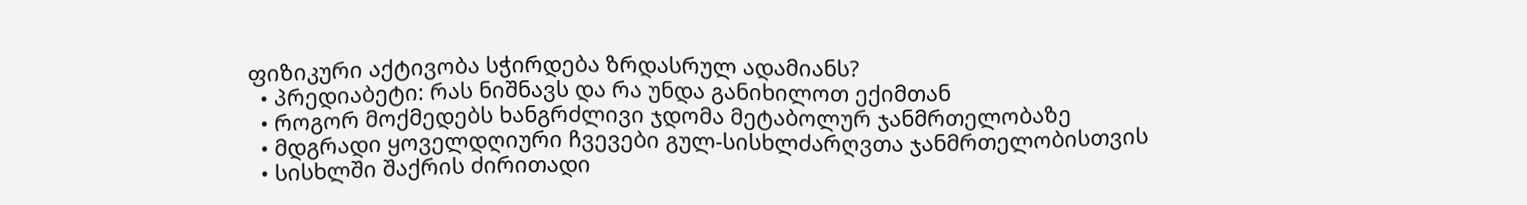ფიზიკური აქტივობა სჭირდება ზრდასრულ ადამიანს?
  • პრედიაბეტი: რას ნიშნავს და რა უნდა განიხილოთ ექიმთან
  • როგორ მოქმედებს ხანგრძლივი ჯდომა მეტაბოლურ ჯანმრთელობაზე
  • მდგრადი ყოველდღიური ჩვევები გულ-სისხლძარღვთა ჯანმრთელობისთვის
  • სისხლში შაქრის ძირითადი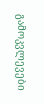გამოკვლევები